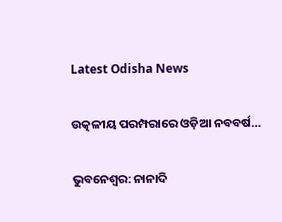Latest Odisha News

ଉତ୍କଳୀୟ ପରମ୍ପରାରେ ଓଡ଼ିଆ ନବବର୍ଷ…

ଭୁବନେଶ୍ୱର: ନାନାଦି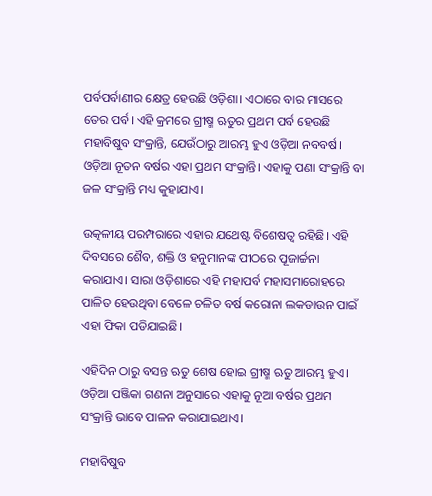ପର୍ବପର୍ବାଣୀର କ୍ଷେତ୍ର ହେଉଛି ଓଡ଼ିଶା। ଏଠାରେ ବାର ମାସରେ ତେର ପର୍ବ। ଏହି କ୍ରମରେ ଗ୍ରୀଷ୍ମ ଋତୁର ପ୍ରଥମ ପର୍ବ ହେଉଛି ମହାବିଷୁବ ସଂକ୍ରାନ୍ତି, ଯେଉଁଠାରୁ ଆରମ୍ଭ ହୁଏ ଓଡ଼ିଆ ନବବର୍ଷ। ଓଡ଼ିଆ ନୂତନ ବର୍ଷର ଏହା ପ୍ରଥମ ସଂକ୍ରାନ୍ତି। ଏହାକୁ ପଣା ସଂକ୍ରାନ୍ତି ବା ଜଳ ସଂକ୍ରାନ୍ତି ମଧ୍ୟ କୁହାଯାଏ।

ଉତ୍କଳୀୟ ପରମ୍ପରାରେ ଏହାର ଯଥେଷ୍ଟ ବିଶେଷତ୍ବ ରହିଛି। ଏହି ଦିବସରେ ଶୈବ, ଶକ୍ତି ଓ ହନୁମାନଙ୍କ ପୀଠରେ ପୂଜାର୍ଚ୍ଚନା କରାଯାଏ। ସାରା ଓଡ଼ିଶାରେ ଏହି ମହାପର୍ବ ମହାସମାରୋହରେ ପାଳିତ ହେଉଥିବା ବେଳେ ଚଳିତ ବର୍ଷ କରୋନା ଲକଡାଉନ ପାଇଁ ଏହା ଫିକା ପଡିଯାଇଛି।

ଏହିଦିନ ଠାରୁ ବସନ୍ତ ଋତୁ ଶେଷ ହୋଇ ଗ୍ରୀଷ୍ମ ଋତୁ ଆରମ୍ଭ ହୁଏ। ଓଡ଼ିଆ ପଞ୍ଜିକା ଗଣନା ଅନୁସାରେ ଏହାକୁ ନୂଆ ବର୍ଷର ପ୍ରଥମ ସଂକ୍ରାନ୍ତି ଭାବେ ପାଳନ କରାଯାଇଥାଏ।

ମହାବିଷୁବ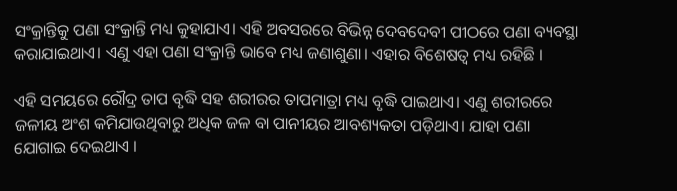ସଂକ୍ରାନ୍ତିକୁ ପଣା ସଂକ୍ରାନ୍ତି ମଧ୍ୟ କୁହାଯାଏ। ଏହି ଅବସରରେ ବିଭିନ୍ନ ଦେବଦେବୀ ପୀଠରେ ପଣା ବ୍ୟବସ୍ଥା କରାଯାଇଥାଏ। ଏଣୁ ଏହା ପଣା ସଂକ୍ରାନ୍ତି ଭାବେ ମଧ୍ୟ ଜଣାଶୁଣା। ଏହାର ବିଶେଷତ୍ୱ ମଧ୍ୟ ରହିଛି ।

ଏହି ସମୟରେ ରୌଦ୍ର ତାପ ବୃଦ୍ଧି ସହ ଶରୀରର ତାପମାତ୍ରା ମଧ୍ୟ ବୃଦ୍ଧି ପାଇଥାଏ। ଏଣୁ ଶରୀରରେ ଜଳୀୟ ଅଂଶ କମିଯାଉଥିବାରୁ ଅଧିକ ଜଳ ବା ପାନୀୟର ଆବଶ୍ୟକତା ପଡ଼ିଥାଏ। ଯାହା ପଣା ଯୋଗାଇ ଦେଇଥାଏ ।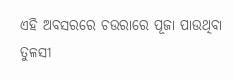ଏହି ଅବସରରେ ଚଉରାରେ ପୂଜା ପାଉଥିବା ତୁଳସୀ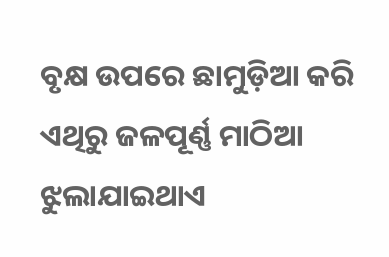ବୃକ୍ଷ ଉପରେ ଛାମୁଡ଼ିଆ କରି ଏଥିରୁ ଜଳପୂର୍ଣ୍ଣ ମାଠିଆ ଝୁଲାଯାଇଥାଏ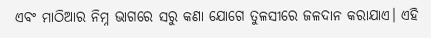ଏବଂ ମାଠିଆର ନିମ୍ନ ଭାଗରେ ସରୁ କଣା ଯୋଗେ ତୁଳସୀରେ ଜଳଦାନ କରାଯାଏ। ଏହି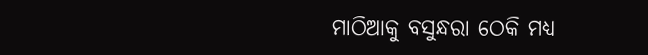ମାଠିଆକୁ ବସୁନ୍ଧରା ଠେକି ମଧ୍ୟ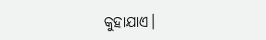କୁହାଯାଏ।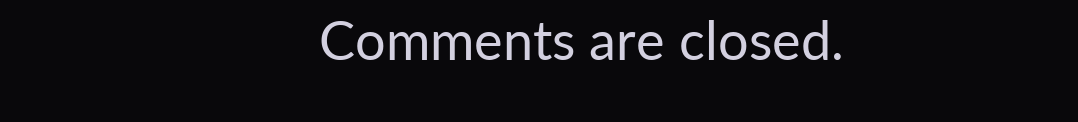Comments are closed.